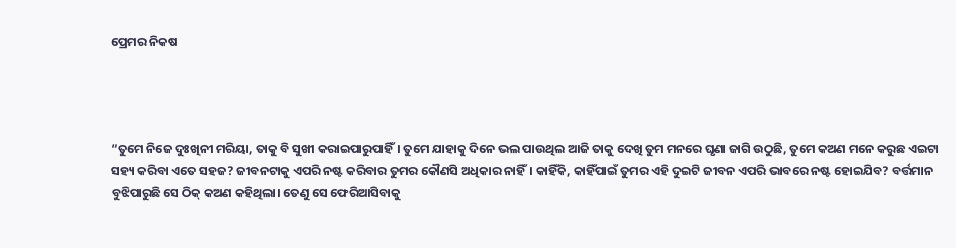ପ୍ରେମର ନିକଷ




“ତୁମେ ନିଜେ ଦୁଃଖିନୀ ମରିୟା, ତାକୁ ବି ସୁଖୀ କରାଇପାରୁପାହିଁ। ତୁମେ ଯାହାକୁ ଦିନେ ଭଲ ପାଉଥିଲ ଆଜି ତାକୁ ଦେଖି ତୁମ ମନରେ ଘୃଣା ଜାଗି ଉଠୁଛି, ତୁମେ କଅଣ ମନେ କରୁଛ ଏଇଟା ସହ୍ୟ କରିବା ଏତେ ସହଜ? ଜୀବନଟାକୁ ଏପରି ନଷ୍ଟ କରିବାର ତୁମର କୌଣସି ଅଧିକାର ନାହିଁ। କାହିଁକି, କାହିଁପାଇଁ ତୁମର ଏହି ଦୁଇଟି ଜୀବନ ଏପରି ଭାବରେ ନଷ୍ଟ ହୋଇଯିବ? ବର୍ତ୍ତମାନ ବୁଝିପାରୁଛି ସେ ଠିକ୍‌ କଅଣ କହିଥିଲା। ତେଣୁ ସେ ଫେରିଆସିବାକୁ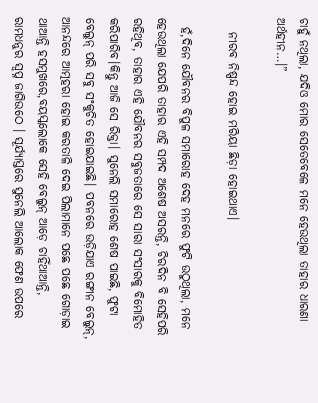ଚାହୁଁ ନଥିଲା, ଯଦିଓ ମୋର ସେତେବେଳେ ମନେ ହେଉଥିଲା ତାହାର ଧାରଣା ଅର୍ଥହୀନ…।”

   ନୀରବ ନିଷ୍ପନ୍ଦ ହୋଇ ମରିୟା ଛିଡ଼ା ହୋଇଥାଏ।

  ହଁ,ଦିନେ ଯୌବନର ବିପୁଳ ସମାରୋହ ଦେହ ମନରେ ଫୁଟି ଉଠୁଥିଲା, ମନେ ହେଉଥିଲା ଯେପରି ତାହାର ଏହି ସମ୍ପଦ ଅଶେଷ ଅସରନ୍ତି, ଚିରଦିନ ବି ସେହିପରି ରହିଥିବ, ତାହାର ଏହି ଯୌବନର ସବୁଜତାରେ ସେ ସାରା ସଂସାରକୁ ବିମୋହିତ କରିପାରିବ।କିନ୍ତୁ ଆଜି ସେ ରିକ୍ତା। ସୁନେଲି ସମାରୋହ ଶେଷ ପାଇଛି, ଫୁଟା ବେଲୁନ୍‌ ପରି ସବୁ ସଂକୁଚିତ ହୋଇଯାଇଛି। ପବନରେ ଉଡ଼ିଯାଏ ରଙ୍ଗୀନ ବେଲୁନ୍‌, ଆନନ୍ଦରେ ଆତ୍ମହରା ହୋଇ କରତାଳି ଦେଇ ପିଲାମାନେ ପଛେ ପଛେ ଗୋଡ଼ାଇ ଥାଆନ୍ତି ହସମୁଖରେ,ବୟସ୍କଲୋକେ ସେହି ବେଲୁନ୍‌ ଆଡ଼େ ଚାହିଁଥାଆନ୍ତି, ରାମଧନୁର ସ୍ବପ୍ନ ଜାଗିଉଠେ । ସୂର୍ଯ୍ୟାସ୍ତରେ ସୁନେଲି ଆଲୋକ ଫେଣ ଉପରେ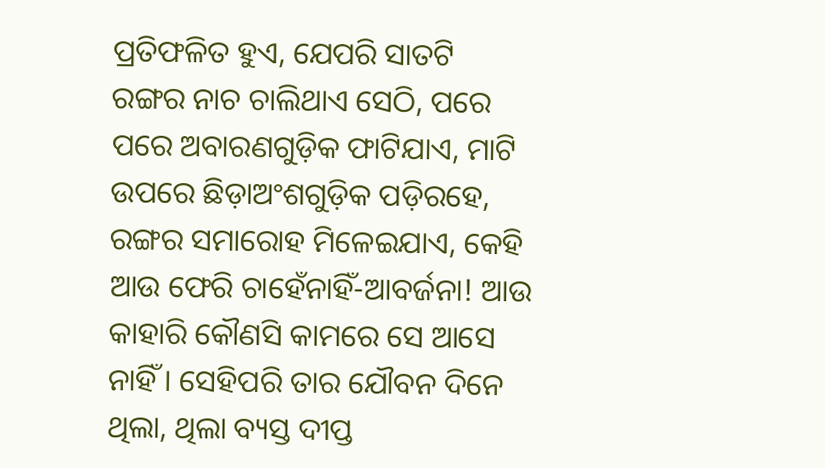ପ୍ରତିଫଳିତ ହୁଏ, ଯେପରି ସାତଟି ରଙ୍ଗର ନାଚ ଚାଲିଥାଏ ସେଠି, ପରେ ପରେ ଅବାରଣଗୁଡ଼ିକ ଫାଟିଯାଏ, ମାଟି ଉପରେ ଛିଡ଼ାଅଂଶଗୁଡ଼ିକ ପଡ଼ିରହେ, ରଙ୍ଗର ସମାରୋହ ମିଳେଇଯାଏ, କେହି ଆଉ ଫେରି ଚାହେଁନାହିଁ-ଆବର୍ଜନା! ଆଉ କାହାରି କୌଣସି କାମରେ ସେ ଆସେ  ନାହିଁ । ସେହିପରି ତାର ଯୌବନ ଦିନେ ଥିଲା, ଥିଲା ବ୍ୟସ୍ତ ଦୀପ୍ତ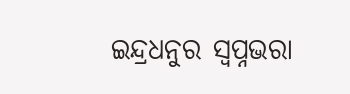ଇନ୍ଦ୍ରଧନୁର ସ୍ବପ୍ନଭରା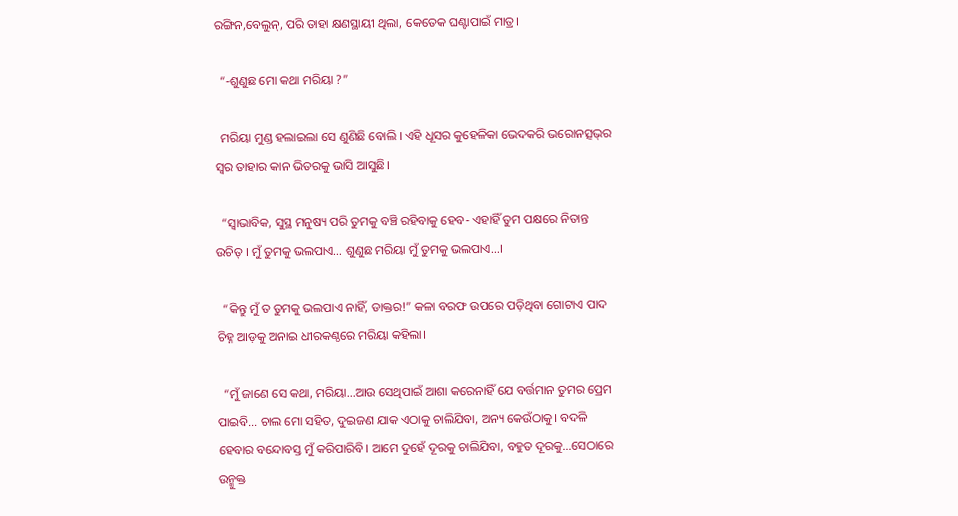ରଙ୍ଗିନ,ବେଲୁନ୍‌, ପରି ତାହା କ୍ଷଣସ୍ଥାୟୀ ଥିଲା, କେତେକ ଘଣ୍ଟାପାଇଁ ମାତ୍ର।

  “-ଶୁଣୁଛ ମୋ କଥା ମରିୟା ?”

  ମରିୟା ମୁଣ୍ଡ ହଲାଇଲା ସେ ଣୁଣିଛି ବୋଲି । ଏହି ଧୂସର କୁହେଳିକା ଭେଦକରି ଭରୋନତ୍ସଭ୍‌ର ସ୍ବର ତାହାର କାନ ଭିତରକୁ ଭାସି ଆସୁଛି।

  “ସ୍ବାଭାବିକ, ସୁସ୍ଥ ମନୁଷ୍ୟ ପରି ତୁମକୁ ବଞ୍ଚି ରହିବାକୁ ହେବ- ଏହାହିଁ ତୁମ ପକ୍ଷରେ ନିତାନ୍ତ ଉଚିତ୍‌ । ମୁଁ ତୁମକୁ ଭଲପାଏ… ଶୁଣୁଛ ମରିୟା ମୁଁ ତୁମକୁ ଭଲପାଏ…।

  “କିନ୍ତୁ ମୁଁ ତ ତୁମକୁ ଭଲପାଏ ନାହିଁ, ଡାକ୍ତର!” କଳା ବରଫ ଉପରେ ପଡ଼ିଥିବା ଗୋଟାଏ ପାଦ ଚିହ୍ନ ଆଡ଼କୁ ଅନାଇ ଧୀରକଣ୍ଠରେ ମରିୟା କହିଲା।

  “ମୁଁ ଜାଣେ ସେ କଥା, ମରିୟା…ଆଉ ସେଥିପାଇଁ ଆଶା କରେନାହିଁ ଯେ ବର୍ତ୍ତମାନ ତୁମର ପ୍ରେମ ପା‍ଇବି… ଚାଲ ମୋ ସହିତ, ଦୁଇଜଣ ଯାକ ଏଠାକୁ ଚାଲିଯିବା, ଅନ୍ୟ କେଉଁଠାକୁ। ବଦଳି ହେବାର ବନ୍ଦୋବସ୍ତ ମୁଁ କରିପାରିବି। ଆମେ ଦୁହେଁ ଦୂରକୁ ଚାଲିଯିବା, ବହୁତ ଦୂରକୁ…ସେଠାରେ ଉନ୍ମୁକ୍ତ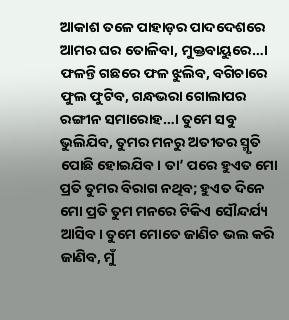ଆକାଶ ତଳେ ପାହାଡ଼ର ପାଦଦେଶରେ ଆମର ଘର ତୋଳିବା, ମୁକ୍ତବାୟୁରେ…। ଫଳନ୍ତି ଗଛରେ ଫଳ ଝୁଲିବ, ବଗିଚାରେ ଫୁଲ ଫୁଟିବ, ଗନ୍ଧଭରା ଗୋଲାପର ରଙ୍ଗୀନ ସମାରୋହ…। ତୁମେ ସବୁ ଭୁଲିଯିବ, ତୁମର ମନରୁ ଅତୀତର ସ୍ମୃତି ପୋଛି ହୋଇଯିବ। ତା’ ପରେ ହୁଏତ ମୋ ପ୍ରତି ତୁମର ବିରାଗ ନଥିବ; ହୁଏତ ଦିନେ ମୋ ପ୍ରତି ତୁମ ମନରେ ଟିକିଏ ସୌନ୍ଦର୍ଯ୍ୟ ଆସିବ। ତୁମେ ମୋତେ ଜାଣିଚ ଭଲ କରି ଜାଣିବ, ମୁଁ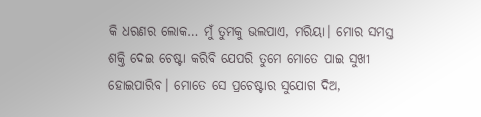କି ଧରଣର ଲୋକ… ମୁଁ ତୁମକୁ ଭଲପାଏ, ମରିୟା। ମୋର ସମସ୍ତ ଶକ୍ତି ଦେଇ ଚେଷ୍ଟା କରିବି ଯେପରି ତୁମେ ମୋତେ ପାଇ ସୁଖୀ ହୋଇପାରିବ। ମୋତେ ସେ ପ୍ରଚେଷ୍ଟାର ସୁଯୋଗ ଦିଅ,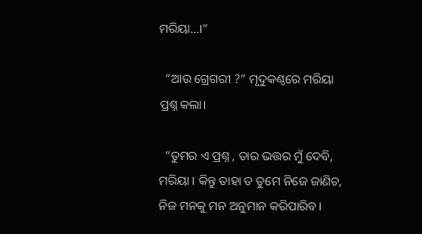ମରିୟା…।”

  “ଆଉ ଗ୍ରେଗରୀ ?” ମୃଦୁକଣ୍ଠରେ ମରିୟା ପ୍ରଶ୍ନ କଲା।

  “ତୁମର ଏ ପ୍ରଶ୍ନ , ତାର ଭତ୍ତର ମୁଁ ଦେବି, ମରିୟା । କିନ୍ତୁ ତାହା ତ ତୁମେ ନିଜେ ଜାଣିଚ, ନିଜ ମନକୁ ମନ ଅନୁମାନ କରିପାରିବ।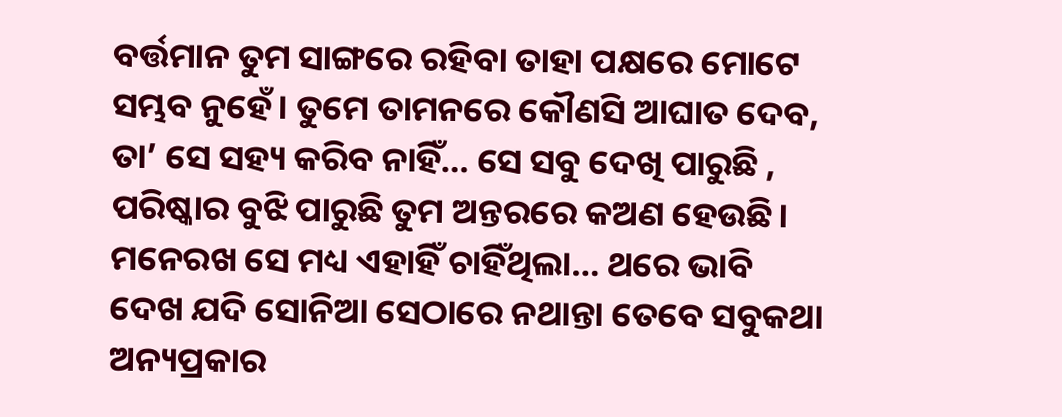ବର୍ତ୍ତମାନ ତୁମ ସାଙ୍ଗରେ ରହିବା ତାହା ପକ୍ଷରେ ମୋଟେ ସମ୍ଭବ ନୁହେଁ। ତୁମେ ତାମନରେ କୌଣସି ଆଘାତ ଦେବ, ତା’ ସେ ସହ୍ୟ କରିବ ନାହିଁ… ସେ ସବୁ ଦେଖି ପାରୁଛି , ପରିଷ୍କାର ବୁଝି ପାରୁଛି ତୁମ ଅନ୍ତରରେ କଅଣ ହେଉଛି। ମନେରଖ ସେ ମଧ୍ୟ ଏହାହିଁ ଚାହିଁଥିଲା… ଥରେ ଭାବି ଦେଖ ଯଦି ସୋନିଆ ସେଠାରେ ନଥାନ୍ତା ତେବେ ସବୁକଥା ଅନ୍ୟପ୍ରକାର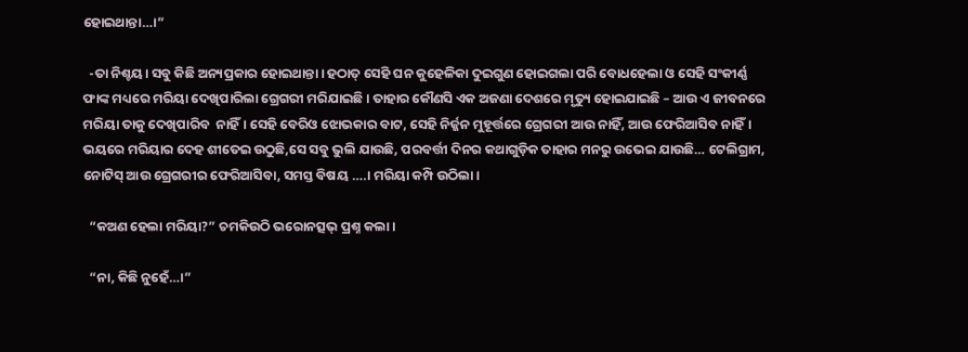ହୋଇଥାନ୍ତା…।”

  -ତା ନିଶ୍ଚୟ। ସବୁ କିଛି ଅନ୍ୟପ୍ରକାର ହୋଇଥାନ୍ତା। ହଠାତ୍‌ ସେହି ଘନ କୁହେଳିକା ଦୁଇଗୁଣ ହୋଇଗଲା ପରି ବୋଧହେଲା ଓ ସେହି ସଂକୀର୍ଣ୍ଣ ଫାଙ୍କ ମଧ୍ୟରେ ମରିୟା ଦେଖିପାରିଲା ଗ୍ରେଗରୀ ମରିଯାଇଛି। ତାହାର କୌଣସି ଏକ ଅଜଣା ଦେଶରେ ମୃତ୍ୟୁ ହୋଇଯାଇଛି – ଆଉ ଏ ଜୀବନରେ ମରିୟା ତାକୁ ଦେଖିପାରିବ  ନାହିଁ। ସେହି ବେରିଓ ଝୋଭକାର ବାଟ, ସେହି ନିର୍ଜ୍ଜନ ମୁହୂର୍ତ୍ତରେ ଗ୍ରେଗରୀ ଆଉ ନାହିଁ, ଆଉ ଫେରିଆସିବ ନାହିଁ। ଭୟରେ ମରିୟାର ଦେହ ଶୀତେଇ ଉଠୁଛି,ସେ ସବୁ ଭୁଲି ଯାଉଛି, ପରବର୍ତ୍ତୀ ଦିନର କଥାଗୁଡ଼ିକ ତାହାର ମନରୁ ଉଭେଇ ଯାଉଛି… ଟେଲିଗ୍ରାମ, ନୋଟିସ୍‌ ଆଉ ଗ୍ରେଗରୀର ଫେରିଆସିବା, ସମସ୍ତ ବିଷୟ ….। ମରିୟା କମ୍ପି ଉଠିଲା।

  “କଅଣ ହେଲା ମରିୟା?” ଚମକିଉଠି ଭରୋନତ୍ସଭ୍‌ ପ୍ରଶ୍ନ କଲା।

  “ନା, କିଛି ନୁହେଁ…।”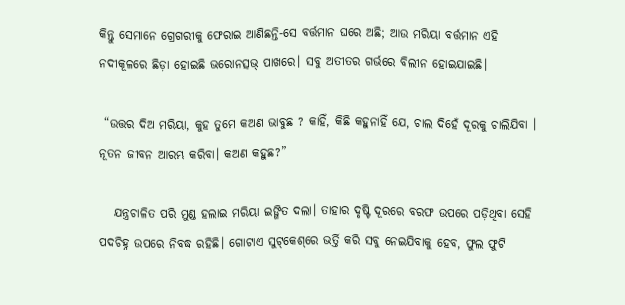କିନ୍ତୁ ସେମାନେ ଗ୍ରେଗରୀକୁ ଫେରାଇ ଆଣିଛନ୍ତି-ସେ ବର୍ତ୍ତମାନ ଘରେ ଅଛି; ଆଉ ମରିୟା ବର୍ତ୍ତମାନ ଏହି ନଦୀକୂଳରେ ଛିଡ଼ା ହୋଇଛି ଭରୋନତ୍ସଭ୍‌ ପାଖରେ। ସବୁ ଅତୀତର ଗର୍ଭରେ ବିଲୀନ ହୋଇଯାଇଛି।

 “ଉତ୍ତର ଦିଅ ମରିୟା, କୁହ ତୁମେ କଅଣ ଭାବୁଛ ? କାହିଁ, କିଛି କହୁନାହିଁ ଯେ, ଚାଲ ଦିହେଁ ଦୂରକୁ ଚାଲିଯିବା । ନୂତନ ଜୀବନ ଆରମ୍ଭ କରିବା। କଅଣ କହୁଛ?”

   ଯନ୍ତ୍ରଚାଳିତ ପରି ମୁଣ୍ଡ ହଲାଇ ମରିୟା ଇଙ୍ଗିତ ଦଲା। ତାହାର ଦୃଷ୍ଟି ଦୂରରେ ବରଫ ଉପରେ ପଡ଼ିଥିବା ସେହି ପଦଚିହ୍ନ ଉପରେ ନିବଦ୍ଧ ରହିଛି। ଗୋଟାଏ ସୁଟ୍‌କେଶ୍‌ରେ ଭର୍ତ୍ତି କରି ସବୁ ନେଇଯିବାକୁ ହେବ, ଫୁଲ ଫୁଟି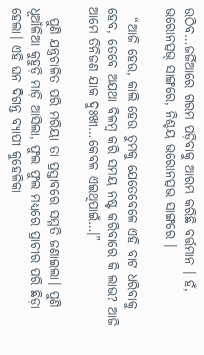ଉଠିବ…ଜର୍ଜିଆରେ ଗରମ ପଡ଼ିବାକୁ ଆରମ୍ଭ କରିଛି ବର୍ତ୍ତମାନ । ହଁ, ଭରୋନତ୍ସଭ୍‌ ସାଙ୍ଗରେ, ନିଶ୍ଚୟ ଭରୋନତ୍ସଭ ସାଙ୍ଗରେ ।

  “ଆଜି ହେଉ, କାଲି ହେଉ ତୁମକୁ ଯେତେବେଳେ ଏହି ବାଟ ଧରିବାକୁ ହେବ, ତେବେ ଅଯଥା ବିଳମ୍ବ କରି ସମୟ ନଷ୍ଟ କରିବାରେ କି ଲାଭ? ଆଜି ଆମେ ତିନିଜଣ ଯାକ ଦୁଃଖୀ…କେବଳ ଏଇଥିପାଇଁ…।”

  ପୁଣି ଯନ୍ତ୍ରଚାଳିତ ପରି ମରିୟା ତା ପ୍ରସ୍ତାବରେ ସମ୍ମତି ଜଣାଇଲା। ପୁଣି ଧୂଆଁଳିଆ କୁହୁଡ଼ି ମାଡ଼ି ଆସିଲା, ଫୁଲ ଫୁଲ ମଧ୍ୟରେ ପ୍ରାଚୀର ପରି ଛିଡ଼ା ହେଲା। ଏହି ଘନ ଦିଗନ୍ତ ବ୍ୟାପୀ କୁହେଳିକା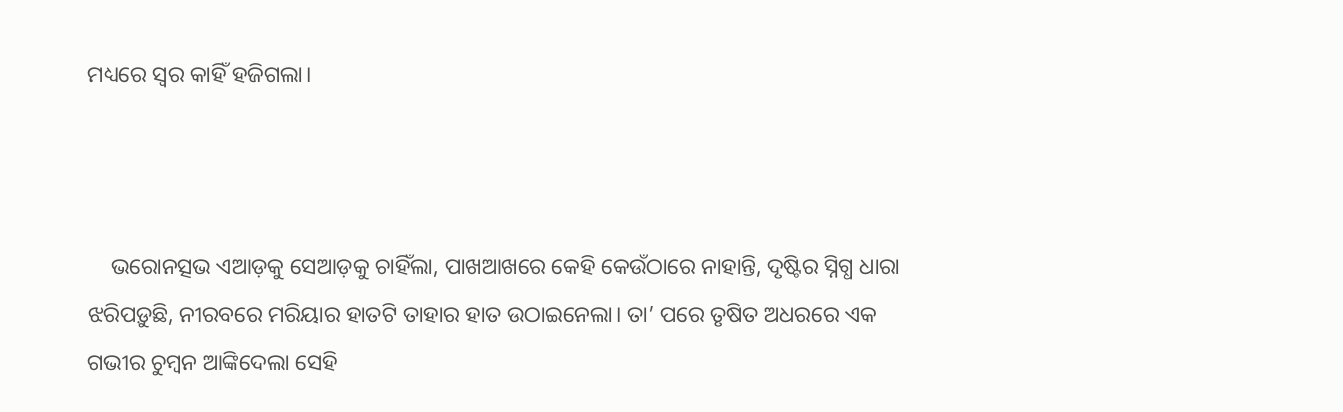ମଧ୍ୟରେ ସ୍ବର କାହିଁ ହଜିଗଲା।



    ଭରୋନତ୍ସଭ ଏଆଡ଼କୁ ସେଆଡ଼କୁ ଚାହିଁଲା, ପାଖଆଖରେ କେହି କେଉଁଠାରେ ନାହାନ୍ତି, ଦୃଷ୍ଟିର ସ୍ନିଗ୍ଧ ଧାରା ଝରିପଡ଼ୁଛି, ନୀରବରେ ମରିୟାର ହାତଟି ତାହାର ହାତ ଉଠାଇନେଲା। ତା’ ପରେ ତୃଷିତ ଅଧରରେ ଏକ ଗଭୀର ଚୁମ୍ବନ ଆଙ୍କିଦେଲା ସେହି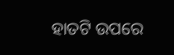ହାତଟି ଉପରେ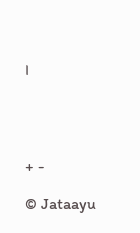।




+ -

© Jataayu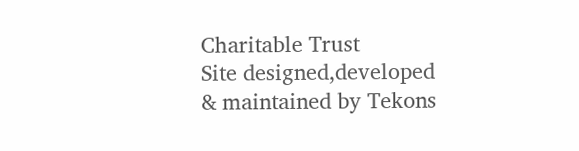Charitable Trust
Site designed,developed & maintained by Tekons